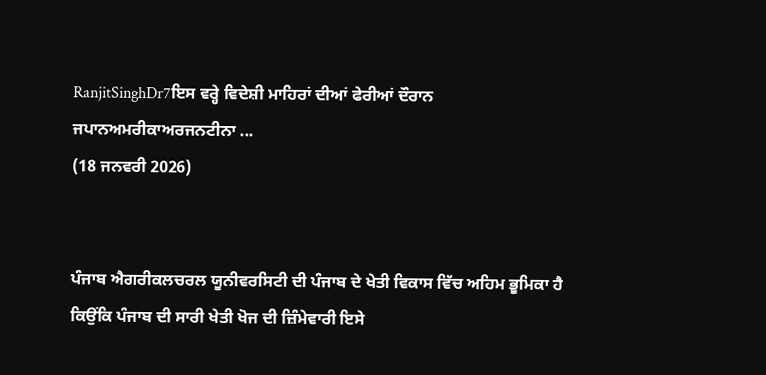RanjitSinghDr7ਇਸ ਵਰ੍ਹੇ ਵਿਦੇਸ਼ੀ ਮਾਹਿਰਾਂ ਦੀਆਂ ਫੇਰੀਆਂ ਦੌਰਾਨ ਜਪਾਨਅਮਰੀਕਾਅਰਜਨਟੀਨਾ ...
(18 ਜਨਵਰੀ 2026)


ਪੰਜਾਬ ਐਗਰੀਕਲਚਰਲ ਯੂਨੀਵਰਸਿਟੀ ਦੀ ਪੰਜਾਬ ਦੇ ਖੇਤੀ ਵਿਕਾਸ ਵਿੱਚ ਅਹਿਮ ਭੂਮਿਕਾ ਹੈ ਕਿਉਂਕਿ ਪੰਜਾਬ ਦੀ ਸਾਰੀ ਖੇਤੀ ਖੋਜ ਦੀ ਜ਼ਿੰਮੇਵਾਰੀ ਇਸੇ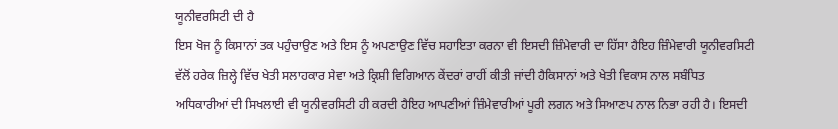ਯੂਨੀਵਰਸਿਟੀ ਦੀ ਹੈ
ਇਸ ਖੋਜ ਨੂੰ ਕਿਸਾਨਾਂ ਤਕ ਪਹੁੰਚਾਉਣ ਅਤੇ ਇਸ ਨੂੰ ਅਪਣਾਉਣ ਵਿੱਚ ਸਹਾਇਤਾ ਕਰਨਾ ਵੀ ਇਸਦੀ ਜ਼ਿੰਮੇਵਾਰੀ ਦਾ ਹਿੱਸਾ ਹੈਇਹ ਜ਼ਿੰਮੇਵਾਰੀ ਯੂਨੀਵਰਸਿਟੀ ਵੱਲੋਂ ਹਰੇਕ ਜ਼ਿਲ੍ਹੇ ਵਿੱਚ ਖੇਤੀ ਸਲਾਹਕਾਰ ਸੇਵਾ ਅਤੇ ਕ੍ਰਿਸ਼ੀ ਵਿਗਿਆਨ ਕੇਂਦਰਾਂ ਰਾਹੀਂ ਕੀਤੀ ਜਾਂਦੀ ਹੈਕਿਸਾਨਾਂ ਅਤੇ ਖੇਤੀ ਵਿਕਾਸ ਨਾਲ ਸਬੰਧਿਤ ਅਧਿਕਾਰੀਆਂ ਦੀ ਸਿਖਲਾਈ ਵੀ ਯੂਨੀਵਰਸਿਟੀ ਹੀ ਕਰਦੀ ਹੈਇਹ ਆਪਣੀਆਂ ਜ਼ਿੰਮੇਵਾਰੀਆਂ ਪੂਰੀ ਲਗਨ ਅਤੇ ਸਿਆਣਪ ਨਾਲ ਨਿਭਾ ਰਹੀ ਹੈ। ਇਸਦੀ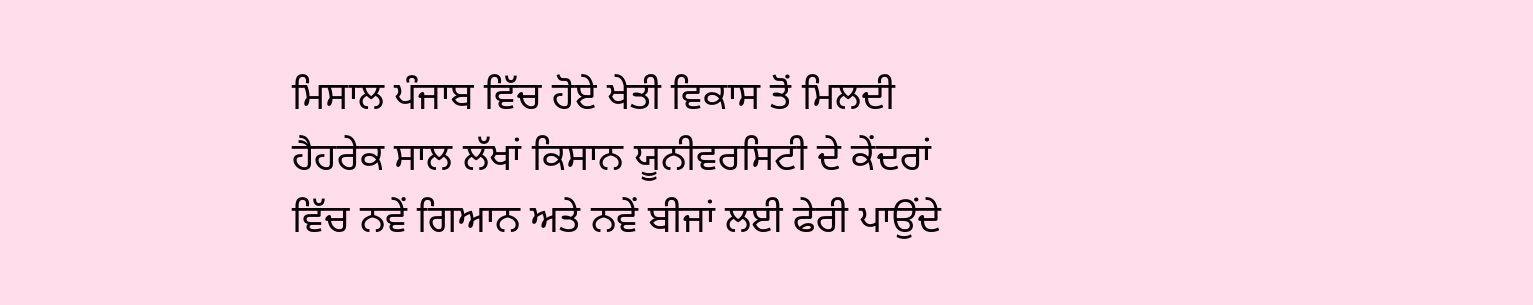ਮਿਸਾਲ ਪੰਜਾਬ ਵਿੱਚ ਹੋਏ ਖੇਤੀ ਵਿਕਾਸ ਤੋਂ ਮਿਲਦੀ ਹੈਹਰੇਕ ਸਾਲ ਲੱਖਾਂ ਕਿਸਾਨ ਯੂਨੀਵਰਸਿਟੀ ਦੇ ਕੇਂਦਰਾਂ ਵਿੱਚ ਨਵੇਂ ਗਿਆਨ ਅਤੇ ਨਵੇਂ ਬੀਜਾਂ ਲਈ ਫੇਰੀ ਪਾਉਂਦੇ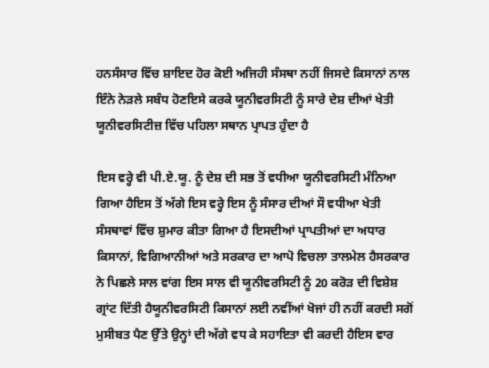ਹਨਸੰਸਾਰ ਵਿੱਚ ਸ਼ਾਇਦ ਹੋਰ ਕੋਈ ਅਜਿਹੀ ਸੰਸਥਾ ਨਹੀਂ ਜਿਸਦੇ ਕਿਸਾਨਾਂ ਨਾਲ ਇੰਨੇ ਨੇੜਲੇ ਸਬੰਧ ਹੋਣਇਸੇ ਕਰਕੇ ਯੂਨੀਵਰਸਿਟੀ ਨੂੰ ਸਾਰੇ ਦੇਸ਼ ਦੀਆਂ ਖੇਤੀ ਯੂਨੀਵਰਸਿਟੀਜ਼ ਵਿੱਚ ਪਹਿਲਾ ਸਥਾਨ ਪ੍ਰਾਪਤ ਹੁੰਦਾ ਹੈ

ਇਸ ਵਰ੍ਹੇ ਵੀ ਪੀ.ਏ.ਯੂ. ਨੂੰ ਦੇਸ਼ ਦੀ ਸਭ ਤੋਂ ਵਧੀਆ ਯੂਨੀਵਰਸਿਟੀ ਮੰਨਿਆ ਗਿਆ ਹੈਇਸ ਤੋਂ ਅੱਗੇ ਇਸ ਵਰ੍ਹੇ ਇਸ ਨੂੰ ਸੰਸਾਰ ਦੀਆਂ ਸੌ ਵਧੀਆ ਖੇਤੀ ਸੰਸਥਾਵਾਂ ਵਿੱਚ ਸ਼ੁਮਾਰ ਕੀਤਾ ਗਿਆ ਹੈ ਇਸਦੀਆਂ ਪ੍ਰਾਪਤੀਆਂ ਦਾ ਅਧਾਰ ਕਿਸਾਨਾਂ, ਵਿਗਿਆਨੀਆਂ ਅਤੇ ਸਰਕਾਰ ਦਾ ਆਪੋ ਵਿਚਲਾ ਤਾਲਮੇਲ ਹੈਸਰਕਾਰ ਨੇ ਪਿਛਲੇ ਸਾਲ ਵਾਂਗ ਇਸ ਸਾਲ ਵੀ ਯੂਨੀਵਰਸਿਟੀ ਨੂੰ 20 ਕਰੋੜ ਦੀ ਵਿਸ਼ੇਸ਼ ਗ੍ਰਾਂਟ ਦਿੱਤੀ ਹੈਯੂਨੀਵਰਸਿਟੀ ਕਿਸਾਨਾਂ ਲਈ ਨਵੀਂਆਂ ਖੋਜਾਂ ਹੀ ਨਹੀਂ ਕਰਦੀ ਸਗੋਂ ਮੁਸੀਬਤ ਪੈਣ ਉੱਤੇ ਉਨ੍ਹਾਂ ਦੀ ਅੱਗੇ ਵਧ ਕੇ ਸਹਾਇਤਾ ਵੀ ਕਰਦੀ ਹੈਇਸ ਵਾਰ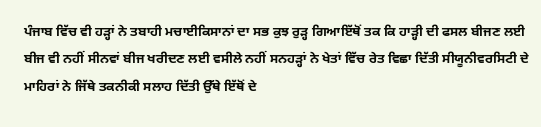ਪੰਜਾਬ ਵਿੱਚ ਵੀ ਹੜ੍ਹਾਂ ਨੇ ਤਬਾਹੀ ਮਚਾਈਕਿਸਾਨਾਂ ਦਾ ਸਭ ਕੁਝ ਰੁੜ੍ਹ ਗਿਆਇੱਥੋਂ ਤਕ ਕਿ ਹਾੜ੍ਹੀ ਦੀ ਫਸਲ ਬੀਜਣ ਲਈ ਬੀਜ ਵੀ ਨਹੀਂ ਸੀਨਵਾਂ ਬੀਜ ਖਰੀਦਣ ਲਈ ਵਸੀਲੇ ਨਹੀਂ ਸਨਹੜ੍ਹਾਂ ਨੇ ਖੇਤਾਂ ਵਿੱਚ ਰੇਤ ਵਿਛਾ ਦਿੱਤੀ ਸੀਯੂਨੀਵਰਸਿਟੀ ਦੇ ਮਾਹਿਰਾਂ ਨੇ ਜਿੱਥੇ ਤਕਨੀਕੀ ਸਲਾਹ ਦਿੱਤੀ ਉੱਥੇ ਇੱਥੋਂ ਦੇ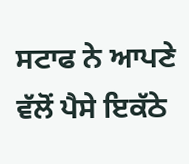ਸਟਾਫ ਨੇ ਆਪਣੇ ਵੱਲੋਂ ਪੈਸੇ ਇਕੱਠੇ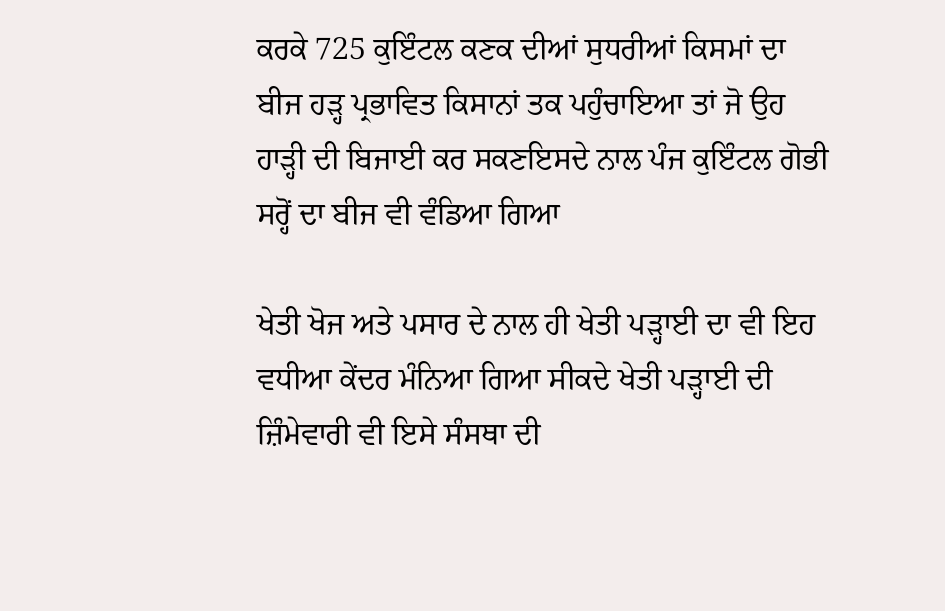ਕਰਕੇ 725 ਕੁਇੰਟਲ ਕਣਕ ਦੀਆਂ ਸੁਧਰੀਆਂ ਕਿਸਮਾਂ ਦਾ ਬੀਜ ਹੜ੍ਹ ਪ੍ਰਭਾਵਿਤ ਕਿਸਾਨਾਂ ਤਕ ਪਹੁੰਚਾਇਆ ਤਾਂ ਜੋ ਉਹ ਹਾੜ੍ਹੀ ਦੀ ਬਿਜਾਈ ਕਰ ਸਕਣਇਸਦੇ ਨਾਲ ਪੰਜ ਕੁਇੰਟਲ ਗੋਭੀ ਸਰ੍ਹੋਂ ਦਾ ਬੀਜ ਵੀ ਵੰਡਿਆ ਗਿਆ

ਖੇਤੀ ਖੋਜ ਅਤੇ ਪਸਾਰ ਦੇ ਨਾਲ ਹੀ ਖੇਤੀ ਪੜ੍ਹਾਈ ਦਾ ਵੀ ਇਹ ਵਧੀਆ ਕੇਂਦਰ ਮੰਨਿਆ ਗਿਆ ਸੀਕਦੇ ਖੇਤੀ ਪੜ੍ਹਾਈ ਦੀ ਜ਼ਿੰਮੇਵਾਰੀ ਵੀ ਇਸੇ ਸੰਸਥਾ ਦੀ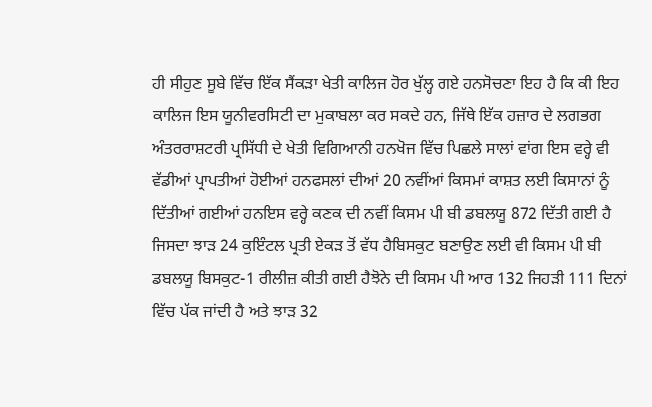ਹੀ ਸੀਹੁਣ ਸੂਬੇ ਵਿੱਚ ਇੱਕ ਸੈਂਕੜਾ ਖੇਤੀ ਕਾਲਿਜ ਹੋਰ ਖੁੱਲ੍ਹ ਗਏ ਹਨਸੋਚਣਾ ਇਹ ਹੈ ਕਿ ਕੀ ਇਹ ਕਾਲਿਜ ਇਸ ਯੂਨੀਵਰਸਿਟੀ ਦਾ ਮੁਕਾਬਲਾ ਕਰ ਸਕਦੇ ਹਨ, ਜਿੱਥੇ ਇੱਕ ਹਜ਼ਾਰ ਦੇ ਲਗਭਗ ਅੰਤਰਰਾਸ਼ਟਰੀ ਪ੍ਰਸਿੱਧੀ ਦੇ ਖੇਤੀ ਵਿਗਿਆਨੀ ਹਨਖੋਜ ਵਿੱਚ ਪਿਛਲੇ ਸਾਲਾਂ ਵਾਂਗ ਇਸ ਵਰ੍ਹੇ ਵੀ ਵੱਡੀਆਂ ਪ੍ਰਾਪਤੀਆਂ ਹੋਈਆਂ ਹਨਫਸਲਾਂ ਦੀਆਂ 20 ਨਵੀਂਆਂ ਕਿਸਮਾਂ ਕਾਸ਼ਤ ਲਈ ਕਿਸਾਨਾਂ ਨੂੰ ਦਿੱਤੀਆਂ ਗਈਆਂ ਹਨਇਸ ਵਰ੍ਹੇ ਕਣਕ ਦੀ ਨਵੀਂ ਕਿਸਮ ਪੀ ਬੀ ਡਬਲਯੂ 872 ਦਿੱਤੀ ਗਈ ਹੈ ਜਿਸਦਾ ਝਾੜ 24 ਕੁਇੰਟਲ ਪ੍ਰਤੀ ਏਕੜ ਤੋਂ ਵੱਧ ਹੈਬਿਸਕੁਟ ਬਣਾਉਣ ਲਈ ਵੀ ਕਿਸਮ ਪੀ ਬੀ ਡਬਲਯੂ ਬਿਸਕੁਟ-1 ਰੀਲੀਜ਼ ਕੀਤੀ ਗਈ ਹੈਝੋਨੇ ਦੀ ਕਿਸਮ ਪੀ ਆਰ 132 ਜਿਹੜੀ 111 ਦਿਨਾਂ ਵਿੱਚ ਪੱਕ ਜਾਂਦੀ ਹੈ ਅਤੇ ਝਾੜ 32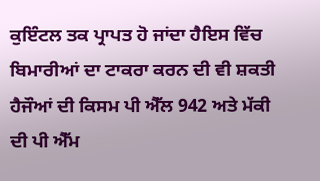ਕੁਇੰਟਲ ਤਕ ਪ੍ਰਾਪਤ ਹੋ ਜਾਂਦਾ ਹੈਇਸ ਵਿੱਚ ਬਿਮਾਰੀਆਂ ਦਾ ਟਾਕਰਾ ਕਰਨ ਦੀ ਵੀ ਸ਼ਕਤੀ ਹੈਜੌਆਂ ਦੀ ਕਿਸਮ ਪੀ ਐੱਲ 942 ਅਤੇ ਮੱਕੀ ਦੀ ਪੀ ਐੱਮ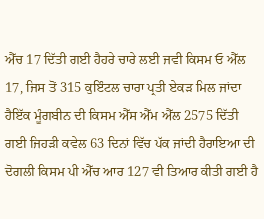ਐੱਚ 17 ਦਿੱਤੀ ਗਈ ਹੈਹਰੇ ਚਾਰੇ ਲਈ ਜਵੀ ਕਿਸਮ ਓ ਐੱਲ 17, ਜਿਸ ਤੋਂ 315 ਕੁਇੰਟਲ ਚਾਰਾ ਪ੍ਰਤੀ ਏਕੜ ਮਿਲ ਜਾਂਦਾ ਹੈਇੱਕ ਮੂੰਗਬੀਨ ਦੀ ਕਿਸਮ ਐੱਸ ਐੱਮ ਐੱਲ 2575 ਦਿੱਤੀ ਗਈ ਜਿਹੜੀ ਕਵੇਲ 63 ਦਿਨਾਂ ਵਿੱਚ ਪੱਕ ਜਾਂਦੀ ਹੈਰਾਇਆ ਦੀ ਦੋਗਲੀ ਕਿਸਮ ਪੀ ਐੱਚ ਆਰ 127 ਵੀ ਤਿਆਰ ਕੀਤੀ ਗਈ ਹੈ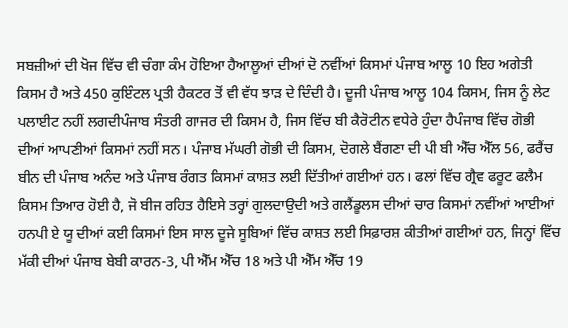ਸਬਜ਼ੀਆਂ ਦੀ ਖੋਜ ਵਿੱਚ ਵੀ ਚੰਗਾ ਕੰਮ ਹੋਇਆ ਹੈਆਲੂਆਂ ਦੀਆਂ ਦੋ ਨਵੀਂਆਂ ਕਿਸਮਾਂ ਪੰਜਾਬ ਆਲੂ 10 ਇਹ ਅਗੇਤੀ ਕਿਸਮ ਹੈ ਅਤੇ 450 ਕੁਇੰਟਲ ਪ੍ਰਤੀ ਹੈਕਟਰ ਤੋਂ ਵੀ ਵੱਧ ਝਾੜ ਦੇ ਦਿੰਦੀ ਹੈ। ਦੂਜੀ ਪੰਜਾਬ ਆਲੂ 104 ਕਿਸਮ, ਜਿਸ ਨੂੰ ਲੇਟ ਪਲਾਈਟ ਨਹੀਂ ਲਗਦੀਪੰਜਾਬ ਸੰਤਰੀ ਗਾਜਰ ਦੀ ਕਿਸਮ ਹੈ, ਜਿਸ ਵਿੱਚ ਬੀ ਕੈਰੋਟੀਨ ਵਧੇਰੇ ਹੁੰਦਾ ਹੈਪੰਜਾਬ ਵਿੱਚ ਗੋਭੀ ਦੀਆਂ ਆਪਣੀਆਂ ਕਿਸਮਾਂ ਨਹੀਂ ਸਨ। ਪੰਜਾਬ ਮੱਘਰੀ ਗੋਭੀ ਦੀ ਕਿਸਮ, ਦੋਗਲੇ ਬੈਂਗਣਾ ਦੀ ਪੀ ਬੀ ਐੱਚ ਐੱਲ 56, ਫਰੈਂਚ ਬੀਨ ਦੀ ਪੰਜਾਬ ਅਨੰਦ ਅਤੇ ਪੰਜਾਬ ਰੰਗਤ ਕਿਸਮਾਂ ਕਾਸ਼ਤ ਲਈ ਦਿੱਤੀਆਂ ਗਈਆਂ ਹਨ। ਫਲਾਂ ਵਿੱਚ ਗ੍ਰੈਵ ਫਰੂਟ ਫਲੈਮ ਕਿਸਮ ਤਿਆਰ ਹੋਈ ਹੈ, ਜੋ ਬੀਜ ਰਹਿਤ ਹੈਇਸੇ ਤਰ੍ਹਾਂ ਗੁਲਦਾਉਦੀ ਅਤੇ ਗਲੈਂਡੂਲਸ ਦੀਆਂ ਚਾਰ ਕਿਸਮਾਂ ਨਵੀਂਆਂ ਆਈਆਂ ਹਨਪੀ ਏ ਯੂ ਦੀਆਂ ਕਈ ਕਿਸਮਾਂ ਇਸ ਸਾਲ ਦੂਜੇ ਸੂਬਿਆਂ ਵਿੱਚ ਕਾਸ਼ਤ ਲਈ ਸਿਫ਼ਾਰਸ਼ ਕੀਤੀਆਂ ਗਈਆਂ ਹਨ, ਜਿਨ੍ਹਾਂ ਵਿੱਚ ਮੱਕੀ ਦੀਆਂ ਪੰਜਾਬ ਬੇਬੀ ਕਾਰਨ-3, ਪੀ ਐੱਮ ਐੱਚ 18 ਅਤੇ ਪੀ ਐੱਮ ਐੱਚ 19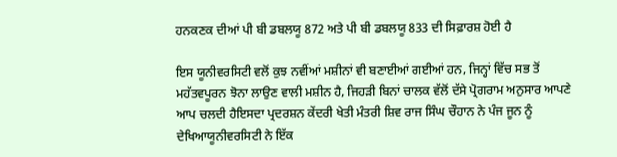ਹਨਕਣਕ ਦੀਆਂ ਪੀ ਬੀ ਡਬਲਯੂ 872 ਅਤੇ ਪੀ ਬੀ ਡਬਲਯੂ 833 ਦੀ ਸਿਫ਼ਾਰਸ਼ ਹੋਈ ਹੈ

ਇਸ ਯੂਨੀਵਰਸਿਟੀ ਵਲੋਂ ਕੁਝ ਨਵੀਂਆਂ ਮਸ਼ੀਨਾਂ ਵੀ ਬਣਾਈਆਂ ਗਈਆਂ ਹਨ, ਜਿਨ੍ਹਾਂ ਵਿੱਚ ਸਭ ਤੋਂ ਮਹੱਤਵਪੂਰਨ ਝੋਨਾ ਲਾਉਣ ਵਾਲੀ ਮਸ਼ੀਨ ਹੈ, ਜਿਹੜੀ ਬਿਨਾਂ ਚਾਲਕ ਵੱਲੋਂ ਦੱਸੇ ਪ੍ਰੋਗਰਾਮ ਅਨੁਸਾਰ ਆਪਣੇ ਆਪ ਚਲਦੀ ਹੈਇਸਦਾ ਪ੍ਰਦਰਸ਼ਨ ਕੇਂਦਰੀ ਖੇਤੀ ਮੰਤਰੀ ਸ਼ਿਵ ਰਾਜ ਸਿੰਘ ਚੌਹਾਨ ਨੇ ਪੰਜ ਜੂਨ ਨੂੰ ਦੇਖਿਆਯੂਨੀਵਰਸਿਟੀ ਨੇ ਇੱਕ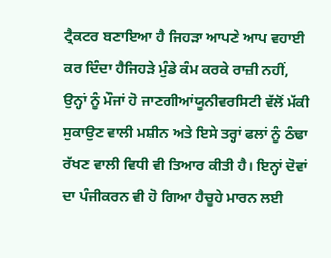ਟ੍ਰੈਕਟਰ ਬਣਾਇਆ ਹੈ ਜਿਹੜਾ ਆਪਣੇ ਆਪ ਵਹਾਈ ਕਰ ਦਿੰਦਾ ਹੈਜਿਹੜੇ ਮੁੰਡੇ ਕੰਮ ਕਰਕੇ ਰਾਜ਼ੀ ਨਹੀਂ, ਉਨ੍ਹਾਂ ਨੂੰ ਮੌਜਾਂ ਹੋ ਜਾਣਗੀਆਂਯੂਨੀਵਰਸਿਟੀ ਵੱਲੋਂ ਮੱਕੀ ਸੁਕਾਉਣ ਵਾਲੀ ਮਸ਼ੀਨ ਅਤੇ ਇਸੇ ਤਰ੍ਹਾਂ ਫਲਾਂ ਨੂੰ ਠੰਢਾ ਰੱਖਣ ਵਾਲੀ ਵਿਧੀ ਵੀ ਤਿਆਰ ਕੀਤੀ ਹੈ। ਇਨ੍ਹਾਂ ਦੋਵਾਂ ਦਾ ਪੰਜੀਕਰਨ ਵੀ ਹੋ ਗਿਆ ਹੈਚੂਹੇ ਮਾਰਨ ਲਈ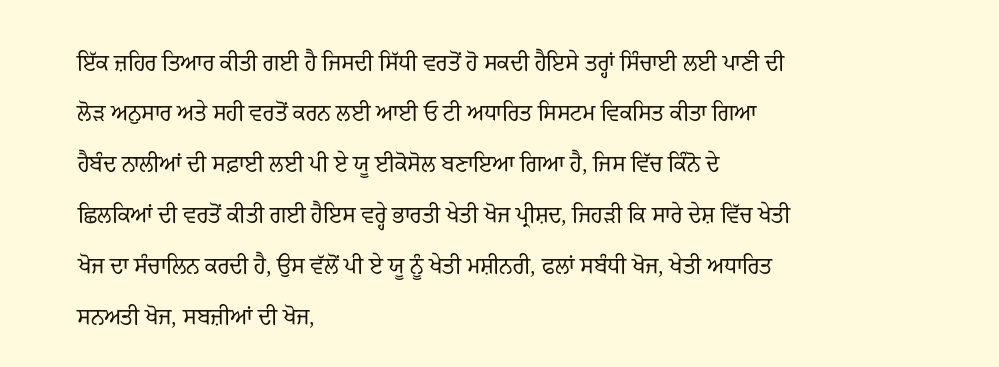ਇੱਕ ਜ਼ਹਿਰ ਤਿਆਰ ਕੀਤੀ ਗਈ ਹੈ ਜਿਸਦੀ ਸਿੱਧੀ ਵਰਤੋਂ ਹੋ ਸਕਦੀ ਹੈਇਸੇ ਤਰ੍ਹਾਂ ਸਿੰਚਾਈ ਲਈ ਪਾਣੀ ਦੀ ਲੋੜ ਅਨੁਸਾਰ ਅਤੇ ਸਹੀ ਵਰਤੋਂ ਕਰਨ ਲਈ ਆਈ ਓ ਟੀ ਅਧਾਰਿਤ ਸਿਸਟਮ ਵਿਕਸਿਤ ਕੀਤਾ ਗਿਆ ਹੈਬੰਦ ਨਾਲੀਆਂ ਦੀ ਸਫ਼ਾਈ ਲਈ ਪੀ ਏ ਯੂ ਈਕੋਸੋਲ ਬਣਾਇਆ ਗਿਆ ਹੈ, ਜਿਸ ਵਿੱਚ ਕਿੰਨੋ ਦੇ ਛਿਲਕਿਆਂ ਦੀ ਵਰਤੋਂ ਕੀਤੀ ਗਈ ਹੈਇਸ ਵਰ੍ਹੇ ਭਾਰਤੀ ਖੇਤੀ ਖੋਜ ਪ੍ਰੀਸ਼ਦ, ਜਿਹੜੀ ਕਿ ਸਾਰੇ ਦੇਸ਼ ਵਿੱਚ ਖੇਤੀ ਖੋਜ ਦਾ ਸੰਚਾਲਿਨ ਕਰਦੀ ਹੈ, ਉਸ ਵੱਲੋਂ ਪੀ ਏ ਯੂ ਨੂੰ ਖੇਤੀ ਮਸ਼ੀਨਰੀ, ਫਲਾਂ ਸਬੰਧੀ ਖੋਜ, ਖੇਤੀ ਅਧਾਰਿਤ ਸਨਅਤੀ ਖੋਜ, ਸਬਜ਼ੀਆਂ ਦੀ ਖੋਜ,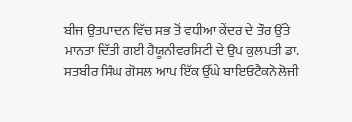ਬੀਜ ਉਤਪਾਦਨ ਵਿੱਚ ਸਭ ਤੋਂ ਵਧੀਆ ਕੇਂਦਰ ਦੇ ਤੌਰ ਉੱਤੇ ਮਾਨਤਾ ਦਿੱਤੀ ਗਈ ਹੈਯੂਨੀਵਰਸਿਟੀ ਦੇ ਉਪ ਕੁਲਪਤੀ ਡਾ. ਸਤਬੀਰ ਸਿੰਘ ਗੋਸਲ ਆਪ ਇੱਕ ਉੱਘੇ ਬਾਇਓਟੈਕਨੋਲੋਜੀ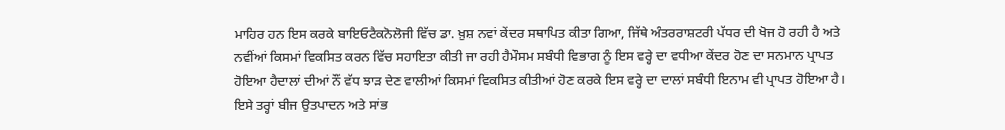ਮਾਹਿਰ ਹਨ ਇਸ ਕਰਕੇ ਬਾਇਓਟੈਕਨੋਲੋਜੀ ਵਿੱਚ ਡਾ. ਖ਼ੁਸ਼ ਨਵਾਂ ਕੇਂਦਰ ਸਥਾਪਿਤ ਕੀਤਾ ਗਿਆ, ਜਿੱਥੇ ਅੰਤਰਰਾਸ਼ਟਰੀ ਪੱਧਰ ਦੀ ਖੋਜ ਹੋ ਰਹੀ ਹੈ ਅਤੇ ਨਵੀਂਆਂ ਕਿਸਮਾਂ ਵਿਕਸਿਤ ਕਰਨ ਵਿੱਚ ਸਹਾਇਤਾ ਕੀਤੀ ਜਾ ਰਹੀ ਹੈਮੌਸਮ ਸਬੰਧੀ ਵਿਭਾਗ ਨੂੰ ਇਸ ਵਰ੍ਹੇ ਦਾ ਵਧੀਆ ਕੇਂਦਰ ਹੋਣ ਦਾ ਸਨਮਾਨ ਪ੍ਰਾਪਤ ਹੋਇਆ ਹੈਦਾਲਾਂ ਦੀਆਂ ਨੌਂ ਵੱਧ ਝਾੜ ਦੇਣ ਵਾਲੀਆਂ ਕਿਸਮਾਂ ਵਿਕਸਿਤ ਕੀਤੀਆਂ ਹੋਣ ਕਰਕੇ ਇਸ ਵਰ੍ਹੇ ਦਾ ਦਾਲਾਂ ਸਬੰਧੀ ਇਨਾਮ ਵੀ ਪ੍ਰਾਪਤ ਹੋਇਆ ਹੈ। ਇਸੇ ਤਰ੍ਹਾਂ ਬੀਜ ਉਤਪਾਦਨ ਅਤੇ ਸਾਂਭ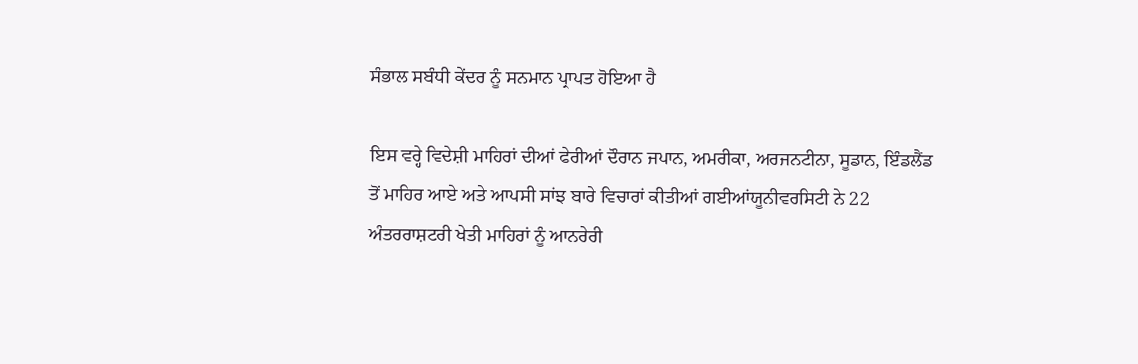ਸੰਭਾਲ ਸਬੰਧੀ ਕੇਂਦਰ ਨੂੰ ਸਨਮਾਨ ਪ੍ਰਾਪਤ ਹੋਇਆ ਹੈ

ਇਸ ਵਰ੍ਹੇ ਵਿਦੇਸ਼ੀ ਮਾਹਿਰਾਂ ਦੀਆਂ ਫੇਰੀਆਂ ਦੌਰਾਨ ਜਪਾਨ, ਅਮਰੀਕਾ, ਅਰਜਨਟੀਨਾ, ਸੂਡਾਨ, ਇੰਡਲੈਂਡ ਤੋਂ ਮਾਹਿਰ ਆਏ ਅਤੇ ਆਪਸੀ ਸਾਂਝ ਬਾਰੇ ਵਿਚਾਰਾਂ ਕੀਤੀਆਂ ਗਈਆਂਯੂਨੀਵਰਸਿਟੀ ਨੇ 22 ਅੰਤਰਰਾਸ਼ਟਰੀ ਖੇਤੀ ਮਾਹਿਰਾਂ ਨੂੰ ਆਨਰੇਰੀ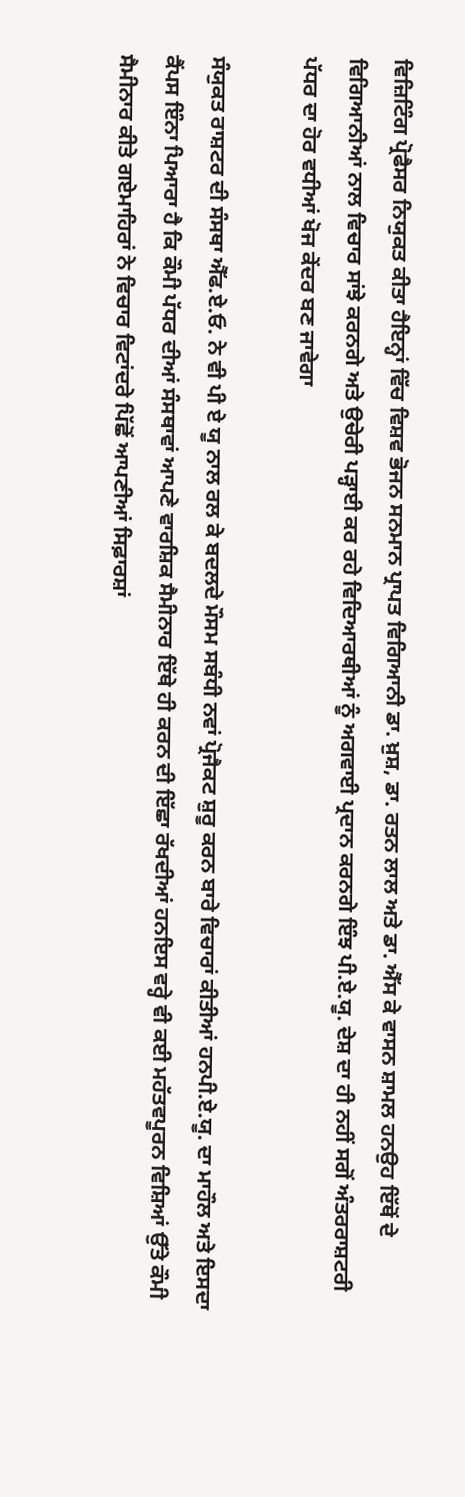ਵਿਜ਼ਿਟਿੰਗ ਪ੍ਰੋਫੈਸਰ ਨਿਯੁਕਤ ਕੀਤਾ ਹੈਇਨ੍ਹਾਂ ਵਿੱਚ ਵਿਸ਼ਵ ਭੋਜਨ ਸਨਮਾਨ ਪ੍ਰਾਪਤ ਵਿਗਿਆਨੀ ਡਾ. ਖ਼ੁਸ਼, ਡਾ. ਰਤਨ ਲਾਲ ਅਤੇ ਡਾ. ਐੱਸ ਕੇ ਵਾਸਨ ਸ਼ਾਮਲ ਹਨਉਹ ਇੱਥੋਂ ਦੇ ਵਿਗਿਆਨੀਆਂ ਨਾਲ ਵਿਚਾਰ ਸਾਂਝੇ ਕਰਨਗੇ ਅਤੇ ਉਚੇਰੀ ਪੜ੍ਹਾਈ ਕਰ ਰਹੇ ਵਿਦਿਆਰਥੀਆਂ ਨੂੰ ਅਗਵਾਈ ਪ੍ਰਦਾਨ ਕਰਨਗੇ ਇੰਝ ਪੀ.ਏ.ਯੂ. ਦੇਸ਼ ਦਾ ਹੀ ਨਹੀਂ ਸਗੋਂ ਅੰਤਰਰਾਸ਼ਟਰੀ ਪੱਧਰ ਦਾ ਹੋਰ ਵਧੀਆਂ ਖੋਜ ਕੇਂਦਰ ਬਣ ਜਾਵੇਗਾ

ਸੰਯੁਕਤ ਰਾਸ਼ਟਰ ਦੀ ਸੰਸਥਾ ਐੱਫ.ਏ.ਓ. ਨੇ ਵੀ ਪੀ ਏ ਯੂ ਨਾਲ ਰਲ ਕੇ ਬਦਲਦੇ ਮੌਸਮ ਸਬੰਧੀ ਨਵਾਂ ਪ੍ਰੋਜੈਕਟ ਸ਼ੁਰੂ ਕਰਨ ਬਾਰੇ ਵਿਚਾਰਾਂ ਕੀਤੀਆਂ ਹਨਪੀ.ਏ.ਯੂ. ਦਾ ਮਾਹੌਲ ਅਤੇ ਇਸਦਾ ਕੈਂਪਸ ਇੰਨਾ ਪਿਆਰਾ ਹੈ ਕਿ ਕੌਮੀ ਪੱਧਰ ਦੀਆਂ ਸੰਸਥਾਵਾਂ ਆਪਣੇ ਵਾਰਸ਼ਿਕ ਸੈਮੀਨਾਰ ਇੱਥੇ ਹੀ ਕਰਨ ਦੀ ਇੱਛਾ ਰੱਖਦੀਆਂ ਹਨਇਸ ਵਰ੍ਹੇ ਵੀ ਕਈ ਮਹੱਤਵਪੂਰਨ ਵਿਸ਼ਿਆਂ ਉੱਤੇ ਕੌਮੀ ਸੈਮੀਨਾਰ ਕੀਤੇ ਗਏਮਾਹਿਰਾਂ ਨੇ ਵਿਚਾਰ ਵਿਟਾਂਦਰੇ ਪਿੱਛੋਂ ਆਪਣੀਆਂ ਸਿਫ਼ਾਰਸ਼ਾਂ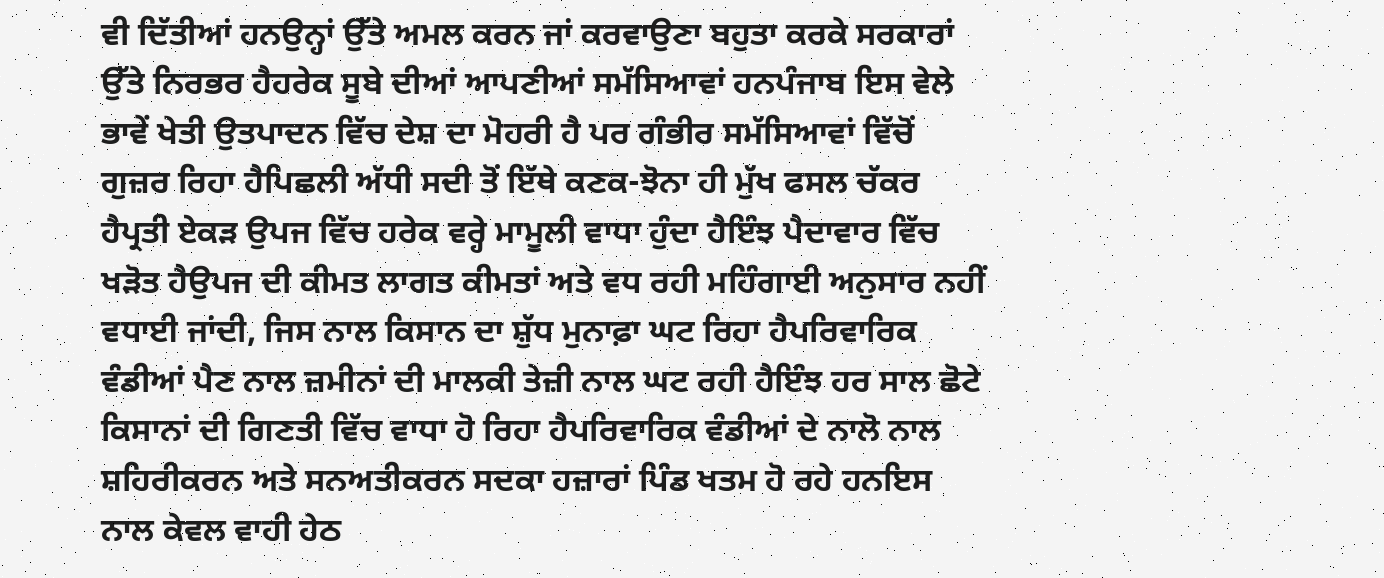ਵੀ ਦਿੱਤੀਆਂ ਹਨਉਨ੍ਹਾਂ ਉੱਤੇ ਅਮਲ ਕਰਨ ਜਾਂ ਕਰਵਾਉਣਾ ਬਹੁਤਾ ਕਰਕੇ ਸਰਕਾਰਾਂ ਉੱਤੇ ਨਿਰਭਰ ਹੈਹਰੇਕ ਸੂਬੇ ਦੀਆਂ ਆਪਣੀਆਂ ਸਮੱਸਿਆਵਾਂ ਹਨਪੰਜਾਬ ਇਸ ਵੇਲੇ ਭਾਵੇਂ ਖੇਤੀ ਉਤਪਾਦਨ ਵਿੱਚ ਦੇਸ਼ ਦਾ ਮੋਹਰੀ ਹੈ ਪਰ ਗੰਭੀਰ ਸਮੱਸਿਆਵਾਂ ਵਿੱਚੋਂ ਗੁਜ਼ਰ ਰਿਹਾ ਹੈਪਿਛਲੀ ਅੱਧੀ ਸਦੀ ਤੋਂ ਇੱਥੇ ਕਣਕ-ਝੋਨਾ ਹੀ ਮੁੱਖ ਫਸਲ ਚੱਕਰ ਹੈਪ੍ਰਤੀ ਏਕੜ ਉਪਜ ਵਿੱਚ ਹਰੇਕ ਵਰ੍ਹੇ ਮਾਮੂਲੀ ਵਾਧਾ ਹੁੰਦਾ ਹੈਇੰਝ ਪੈਦਾਵਾਰ ਵਿੱਚ ਖੜੋਤ ਹੈਉਪਜ ਦੀ ਕੀਮਤ ਲਾਗਤ ਕੀਮਤਾਂ ਅਤੇ ਵਧ ਰਹੀ ਮਹਿੰਗਾਈ ਅਨੁਸਾਰ ਨਹੀਂ ਵਧਾਈ ਜਾਂਦੀ, ਜਿਸ ਨਾਲ ਕਿਸਾਨ ਦਾ ਸ਼ੁੱਧ ਮੁਨਾਫ਼ਾ ਘਟ ਰਿਹਾ ਹੈਪਰਿਵਾਰਿਕ ਵੰਡੀਆਂ ਪੈਣ ਨਾਲ ਜ਼ਮੀਨਾਂ ਦੀ ਮਾਲਕੀ ਤੇਜ਼ੀ ਨਾਲ ਘਟ ਰਹੀ ਹੈਇੰਝ ਹਰ ਸਾਲ ਛੋਟੇ ਕਿਸਾਨਾਂ ਦੀ ਗਿਣਤੀ ਵਿੱਚ ਵਾਧਾ ਹੋ ਰਿਹਾ ਹੈਪਰਿਵਾਰਿਕ ਵੰਡੀਆਂ ਦੇ ਨਾਲੋ ਨਾਲ ਸ਼ਹਿਰੀਕਰਨ ਅਤੇ ਸਨਅਤੀਕਰਨ ਸਦਕਾ ਹਜ਼ਾਰਾਂ ਪਿੰਡ ਖਤਮ ਹੋ ਰਹੇ ਹਨਇਸ ਨਾਲ ਕੇਵਲ ਵਾਹੀ ਹੇਠ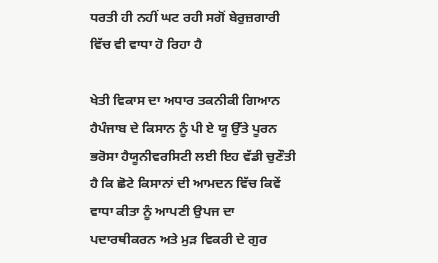ਧਰਤੀ ਹੀ ਨਹੀਂ ਘਟ ਰਹੀ ਸਗੋਂ ਬੇਰੁਜ਼ਗਾਰੀ ਵਿੱਚ ਵੀ ਵਾਧਾ ਹੋ ਰਿਹਾ ਹੈ

ਖੇਤੀ ਵਿਕਾਸ ਦਾ ਅਧਾਰ ਤਕਨੀਕੀ ਗਿਆਨ ਹੈਪੰਜਾਬ ਦੇ ਕਿਸਾਨ ਨੂੰ ਪੀ ਏ ਯੂ ਉੱਤੇ ਪੂਰਨ ਭਰੋਸਾ ਹੈਯੂਨੀਵਰਸਿਟੀ ਲਈ ਇਹ ਵੱਡੀ ਚੁਣੌਤੀ ਹੈ ਕਿ ਛੋਟੇ ਕਿਸਾਨਾਂ ਦੀ ਆਮਦਨ ਵਿੱਚ ਕਿਵੇਂ ਵਾਧਾ ਕੀਤਾ ਨੂੰ ਆਪਣੀ ਉਪਜ ਦਾ ਪਦਾਰਥੀਕਰਨ ਅਤੇ ਮੁੜ ਵਿਕਰੀ ਦੇ ਗੁਰ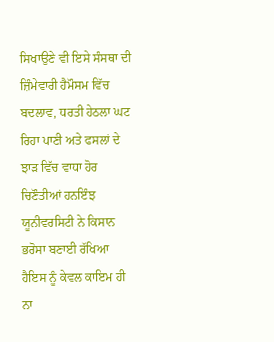ਸਿਖਾਉਣੇ ਵੀ ਇਸੇ ਸੰਸਥਾ ਦੀ ਜ਼ਿੰਮੇਵਾਰੀ ਹੈਮੌਸਮ ਵਿੱਚ ਬਦਲਾਵ, ਧਰਤੀ ਹੇਠਲਾ ਘਟ ਰਿਹਾ ਪਾਣੀ ਅਤੇ ਫਸਲਾਂ ਦੇ ਝਾੜ ਵਿੱਚ ਵਾਧਾ ਹੋਰ ਚਿਣੌਤੀਆਂ ਹਨਇੰਝ ਯੂਨੀਵਰਸਿਟੀ ਨੇ ਕਿਸਾਨ ਭਰੋਸਾ ਬਣਾਈ ਰੱਖਿਆ ਹੈਇਸ ਨੂੰ ਕੇਵਲ ਕਾਇਮ ਹੀ ਨਾ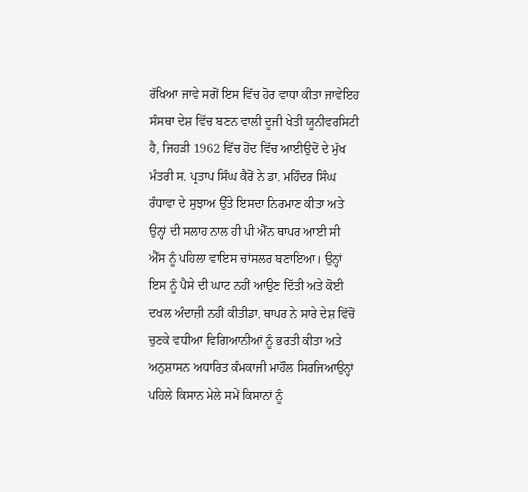ਰੱਖਿਆ ਜਾਵੇ ਸਗੋਂ ਇਸ ਵਿੱਚ ਹੋਰ ਵਾਧਾ ਕੀਤਾ ਜਾਵੇਇਹ ਸੰਸਥਾ ਦੇਸ਼ ਵਿੱਚ ਬਣਨ ਵਾਲੀ ਦੂਜੀ ਖੇਤੀ ਯੂਨੀਵਰਸਿਟੀ ਹੈ, ਜਿਹੜੀ 1962 ਵਿੱਚ ਹੋਂਦ ਵਿੱਚ ਆਈਉਦੋਂ ਦੇ ਮੁੱਖ ਮੰਤਰੀ ਸ. ਪ੍ਰਤਾਪ ਸਿੰਘ ਕੈਰੋਂ ਨੇ ਡਾ. ਮਹਿੰਦਰ ਸਿੰਘ ਰੰਧਾਵਾ ਦੇ ਸੁਝਾਅ ਉੱਤੇ ਇਸਦਾ ਨਿਰਮਾਣ ਕੀਤਾ ਅਤੇ ਉਨ੍ਹਾਂ ਦੀ ਸਲਾਹ ਨਾਲ ਹੀ ਪੀ ਐੱਨ ਥਾਪਰ ਆਈ ਸੀ ਐੱਸ ਨੂੰ ਪਹਿਲਾ ਵਾਇਸ ਚਾਂਸਲਰ ਬਣਾਇਆ। ਉਨ੍ਹਾਂ ਇਸ ਨੂੰ ਪੈਸੇ ਦੀ ਘਾਟ ਨਹੀਂ ਆਉਣ ਦਿੱਤੀ ਅਤੇ ਕੋਈ ਦਖਲ ਅੰਦਾਜ਼ੀ ਨਹੀਂ ਕੀਤੀਡਾ. ਥਾਪਰ ਨੇ ਸਾਰੇ ਦੇਸ਼ ਵਿੱਚੋਂ ਚੁਣਕੇ ਵਧੀਆ ਵਿਗਿਆਨੀਆਂ ਨੂੰ ਭਰਤੀ ਕੀਤਾ ਅਤੇ ਅਨੁਸ਼ਾਸਨ ਅਧਾਰਿਤ ਕੰਮਕਾਜੀ ਮਾਹੌਲ ਸਿਰਜਿਆਉਨ੍ਹਾਂ ਪਹਿਲੇ ਕਿਸਾਨ ਮੇਲੇ ਸਮੇਂ ਕਿਸਾਨਾਂ ਨੂੰ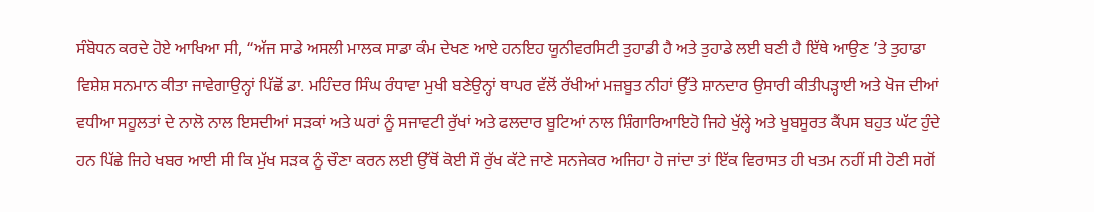ਸੰਬੋਧਨ ਕਰਦੇ ਹੋਏ ਆਖਿਆ ਸੀ, “ਅੱਜ ਸਾਡੇ ਅਸਲੀ ਮਾਲਕ ਸਾਡਾ ਕੰਮ ਦੇਖਣ ਆਏ ਹਨਇਹ ਯੂਨੀਵਰਸਿਟੀ ਤੁਹਾਡੀ ਹੈ ਅਤੇ ਤੁਹਾਡੇ ਲਈ ਬਣੀ ਹੈ ਇੱਥੇ ਆਉਣ ’ਤੇ ਤੁਹਾਡਾ ਵਿਸ਼ੇਸ਼ ਸਨਮਾਨ ਕੀਤਾ ਜਾਵੇਗਾਉਨ੍ਹਾਂ ਪਿੱਛੋਂ ਡਾ. ਮਹਿੰਦਰ ਸਿੰਘ ਰੰਧਾਵਾ ਮੁਖੀ ਬਣੇਉਨ੍ਹਾਂ ਥਾਪਰ ਵੱਲੋਂ ਰੱਖੀਆਂ ਮਜ਼ਬੂਤ ਨੀਹਾਂ ਉੱਤੇ ਸ਼ਾਨਦਾਰ ਉਸਾਰੀ ਕੀਤੀਪੜ੍ਹਾਈ ਅਤੇ ਖੋਜ ਦੀਆਂ ਵਧੀਆ ਸਹੂਲਤਾਂ ਦੇ ਨਾਲੋ ਨਾਲ ਇਸਦੀਆਂ ਸੜਕਾਂ ਅਤੇ ਘਰਾਂ ਨੂੰ ਸਜਾਵਟੀ ਰੁੱਖਾਂ ਅਤੇ ਫਲਦਾਰ ਬੂਟਿਆਂ ਨਾਲ ਸ਼ਿੰਗਾਰਿਆਇਹੋ ਜਿਹੇ ਖੁੱਲ੍ਹੇ ਅਤੇ ਖੂਬਸੂਰਤ ਕੈਂਪਸ ਬਹੁਤ ਘੱਟ ਹੁੰਦੇ ਹਨ ਪਿੱਛੇ ਜਿਹੇ ਖਬਰ ਆਈ ਸੀ ਕਿ ਮੁੱਖ ਸੜਕ ਨੂੰ ਚੌਣਾ ਕਰਨ ਲਈ ਉੱਥੋਂ ਕੋਈ ਸੌ ਰੁੱਖ ਕੱਟੇ ਜਾਣੇ ਸਨਜੇਕਰ ਅਜਿਹਾ ਹੋ ਜਾਂਦਾ ਤਾਂ ਇੱਕ ਵਿਰਾਸਤ ਹੀ ਖਤਮ ਨਹੀਂ ਸੀ ਹੋਣੀ ਸਗੋਂ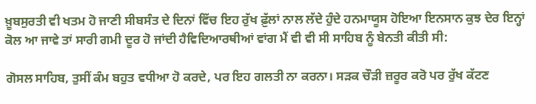ਖ਼ੂਬਸੁਰਤੀ ਵੀ ਖਤਮ ਹੋ ਜਾਣੀ ਸੀਬਸੰਤ ਦੇ ਦਿਨਾਂ ਵਿੱਚ ਇਹ ਰੁੱਖ ਫ਼ੁੱਲਾਂ ਨਾਲ ਲੱਦੇ ਹੁੰਦੇ ਹਨਮਾਯੂਸ ਹੋਇਆ ਇਨਸਾਨ ਕੁਝ ਦੇਰ ਇਨ੍ਹਾਂ ਕੋਲ ਆ ਜਾਵੇ ਤਾਂ ਸਾਰੀ ਗਮੀ ਦੂਰ ਹੋ ਜਾਂਦੀ ਹੈਵਿਦਿਆਰਥੀਆਂ ਵਾਂਗ ਮੈਂ ਵੀ ਵੀ ਸੀ ਸਾਹਿਬ ਨੂੰ ਬੇਨਤੀ ਕੀਤੀ ਸੀ:

ਗੋਸਲ ਸਾਹਿਬ, ਤੁਸੀਂ ਕੰਮ ਬਹੁਤ ਵਧੀਆ ਹੋ ਕਰਦੇ, ਪਰ ਇਹ ਗਲਤੀ ਨਾ ਕਰਨਾ। ਸੜਕ ਚੌੜੀ ਜ਼ਰੂਰ ਕਰੋ ਪਰ ਰੁੱਖ ਕੱਟਣ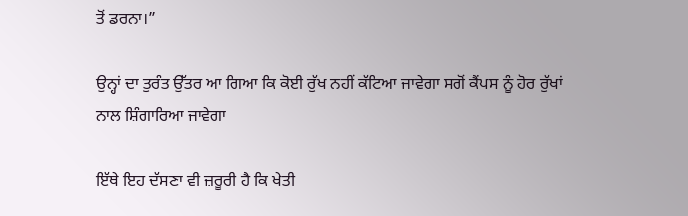ਤੋਂ ਡਰਨਾ।”

ਉਨ੍ਹਾਂ ਦਾ ਤੁਰੰਤ ਉੱਤਰ ਆ ਗਿਆ ਕਿ ਕੋਈ ਰੁੱਖ ਨਹੀਂ ਕੱਟਿਆ ਜਾਵੇਗਾ ਸਗੋਂ ਕੈਂਪਸ ਨੂੰ ਹੋਰ ਰੁੱਖਾਂ ਨਾਲ ਸ਼ਿੰਗਾਰਿਆ ਜਾਵੇਗਾ

ਇੱਥੇ ਇਹ ਦੱਸਣਾ ਵੀ ਜ਼ਰੂਰੀ ਹੈ ਕਿ ਖੇਤੀ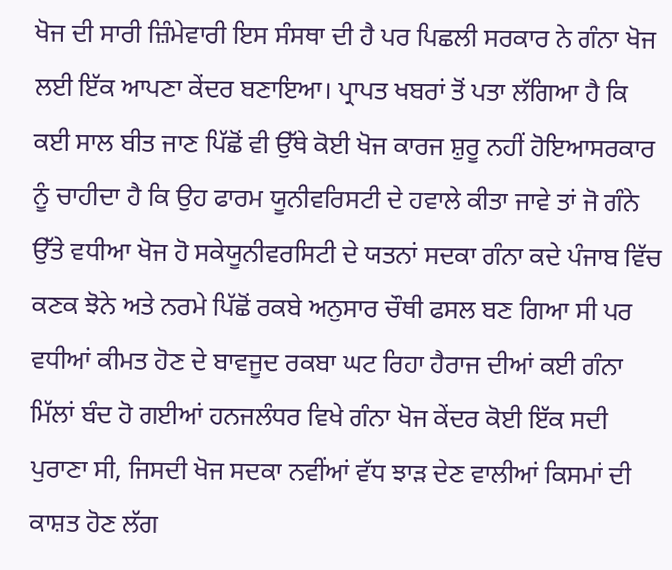ਖੋਜ ਦੀ ਸਾਰੀ ਜ਼ਿੰਮੇਵਾਰੀ ਇਸ ਸੰਸਥਾ ਦੀ ਹੈ ਪਰ ਪਿਛਲੀ ਸਰਕਾਰ ਨੇ ਗੰਨਾ ਖੋਜ ਲਈ ਇੱਕ ਆਪਣਾ ਕੇਂਦਰ ਬਣਾਇਆ। ਪ੍ਰਾਪਤ ਖਬਰਾਂ ਤੋਂ ਪਤਾ ਲੱਗਿਆ ਹੈ ਕਿ ਕਈ ਸਾਲ ਬੀਤ ਜਾਣ ਪਿੱਛੋਂ ਵੀ ਉੱਥੇ ਕੋਈ ਖੋਜ ਕਾਰਜ ਸ਼ੁਰੂ ਨਹੀਂ ਹੋਇਆਸਰਕਾਰ ਨੂੰ ਚਾਹੀਦਾ ਹੈ ਕਿ ਉਹ ਫਾਰਮ ਯੂਨੀਵਰਿਸਟੀ ਦੇ ਹਵਾਲੇ ਕੀਤਾ ਜਾਵੇ ਤਾਂ ਜੋ ਗੰਨੇ ਉੱਤੇ ਵਧੀਆ ਖੋਜ ਹੋ ਸਕੇਯੂਨੀਵਰਸਿਟੀ ਦੇ ਯਤਨਾਂ ਸਦਕਾ ਗੰਨਾ ਕਦੇ ਪੰਜਾਬ ਵਿੱਚ ਕਣਕ ਝੋਨੇ ਅਤੇ ਨਰਮੇ ਪਿੱਛੋਂ ਰਕਬੇ ਅਨੁਸਾਰ ਚੌਥੀ ਫਸਲ ਬਣ ਗਿਆ ਸੀ ਪਰ ਵਧੀਆਂ ਕੀਮਤ ਹੋਣ ਦੇ ਬਾਵਜੂਦ ਰਕਬਾ ਘਟ ਰਿਹਾ ਹੈਰਾਜ ਦੀਆਂ ਕਈ ਗੰਨਾ ਮਿੱਲਾਂ ਬੰਦ ਹੋ ਗਈਆਂ ਹਨਜਲੰਧਰ ਵਿਖੇ ਗੰਨਾ ਖੋਜ ਕੇਂਦਰ ਕੋਈ ਇੱਕ ਸਦੀ ਪੁਰਾਣਾ ਸੀ, ਜਿਸਦੀ ਖੋਜ ਸਦਕਾ ਨਵੀਂਆਂ ਵੱਧ ਝਾੜ ਦੇਣ ਵਾਲੀਆਂ ਕਿਸਮਾਂ ਦੀ ਕਾਸ਼ਤ ਹੋਣ ਲੱਗ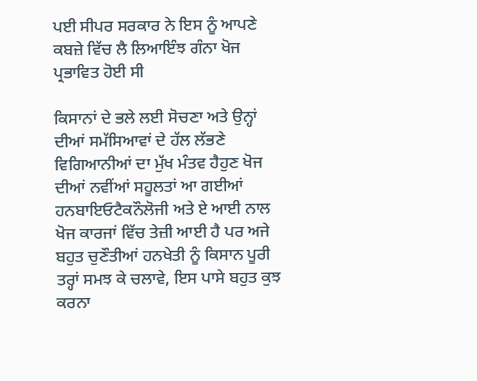ਪਈ ਸੀਪਰ ਸਰਕਾਰ ਨੇ ਇਸ ਨੂੰ ਆਪਣੇ ਕਬਜ਼ੇ ਵਿੱਚ ਲੈ ਲਿਆਇੰਝ ਗੰਨਾ ਖੋਜ ਪ੍ਰਭਾਵਿਤ ਹੋਈ ਸੀ

ਕਿਸਾਨਾਂ ਦੇ ਭਲੇ ਲਈ ਸੋਚਣਾ ਅਤੇ ਉਨ੍ਹਾਂ ਦੀਆਂ ਸਮੱਸਿਆਵਾਂ ਦੇ ਹੱਲ ਲੱਭਣੇ ਵਿਗਿਆਨੀਆਂ ਦਾ ਮੁੱਖ ਮੰਤਵ ਹੈਹੁਣ ਖੋਜ ਦੀਆਂ ਨਵੀਂਆਂ ਸਹੂਲਤਾਂ ਆ ਗਈਆਂ ਹਨਬਾਇਓਟੈਕਨੌਲੋਜੀ ਅਤੇ ਏ ਆਈ ਨਾਲ ਖੋਜ ਕਾਰਜਾਂ ਵਿੱਚ ਤੇਜ਼ੀ ਆਈ ਹੈ ਪਰ ਅਜੇ ਬਹੁਤ ਚੁਣੌਤੀਆਂ ਹਨਖੇਤੀ ਨੂੰ ਕਿਸਾਨ ਪੂਰੀ ਤਰ੍ਹਾਂ ਸਮਝ ਕੇ ਚਲਾਵੇ, ਇਸ ਪਾਸੇ ਬਹੁਤ ਕੁਝ ਕਰਨਾ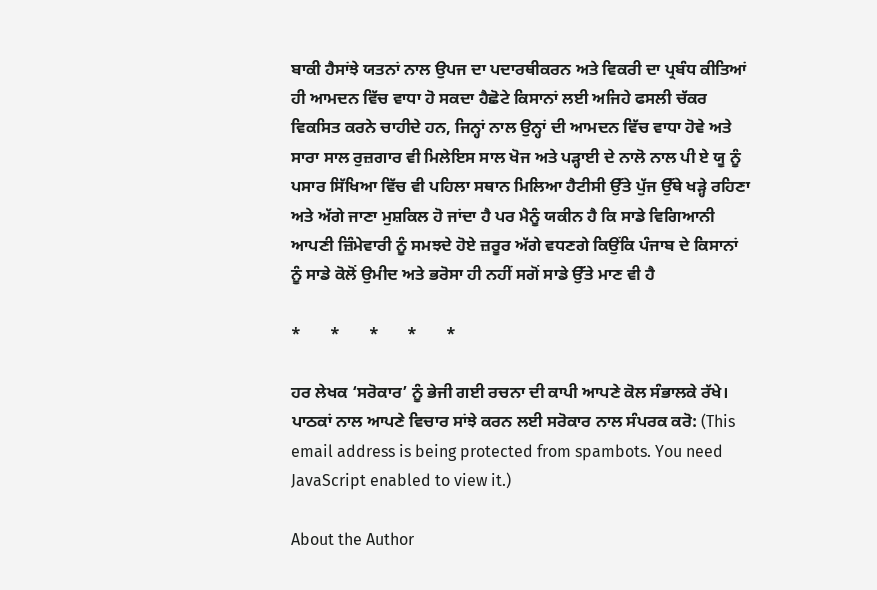ਬਾਕੀ ਹੈਸਾਂਝੇ ਯਤਨਾਂ ਨਾਲ ਉਪਜ ਦਾ ਪਦਾਰਥੀਕਰਨ ਅਤੇ ਵਿਕਰੀ ਦਾ ਪ੍ਰਬੰਧ ਕੀਤਿਆਂ ਹੀ ਆਮਦਨ ਵਿੱਚ ਵਾਧਾ ਹੋ ਸਕਦਾ ਹੈਛੋਟੇ ਕਿਸਾਨਾਂ ਲਈ ਅਜਿਹੇ ਫਸਲੀ ਚੱਕਰ ਵਿਕਸਿਤ ਕਰਨੇ ਚਾਹੀਦੇ ਹਨ, ਜਿਨ੍ਹਾਂ ਨਾਲ ਉਨ੍ਹਾਂ ਦੀ ਆਮਦਨ ਵਿੱਚ ਵਾਧਾ ਹੋਵੇ ਅਤੇ ਸਾਰਾ ਸਾਲ ਰੁਜ਼ਗਾਰ ਵੀ ਮਿਲੇਇਸ ਸਾਲ ਖੋਜ ਅਤੇ ਪੜ੍ਹਾਈ ਦੇ ਨਾਲੋ ਨਾਲ ਪੀ ਏ ਯੂ ਨੂੰ ਪਸਾਰ ਸਿੱਖਿਆ ਵਿੱਚ ਵੀ ਪਹਿਲਾ ਸਥਾਨ ਮਿਲਿਆ ਹੈਟੀਸੀ ਉੱਤੇ ਪੁੱਜ ਉੱਥੇ ਖੜ੍ਹੇ ਰਹਿਣਾ ਅਤੇ ਅੱਗੇ ਜਾਣਾ ਮੁਸ਼ਕਿਲ ਹੋ ਜਾਂਦਾ ਹੈ ਪਰ ਮੈਨੂੰ ਯਕੀਨ ਹੈ ਕਿ ਸਾਡੇ ਵਿਗਿਆਨੀ ਆਪਣੀ ਜ਼ਿੰਮੇਵਾਰੀ ਨੂੰ ਸਮਝਦੇ ਹੋਏ ਜ਼ਰੂਰ ਅੱਗੇ ਵਧਣਗੇ ਕਿਉਂਕਿ ਪੰਜਾਬ ਦੇ ਕਿਸਾਨਾਂ ਨੂੰ ਸਾਡੇ ਕੋਲੋਂ ਉਮੀਦ ਅਤੇ ਭਰੋਸਾ ਹੀ ਨਹੀਂ ਸਗੋਂ ਸਾਡੇ ਉੱਤੇ ਮਾਣ ਵੀ ਹੈ

*       *       *       *       *

ਹਰ ਲੇਖਕ ‘ਸਰੋਕਾਰ’ ਨੂੰ ਭੇਜੀ ਗਈ ਰਚਨਾ ਦੀ ਕਾਪੀ ਆਪਣੇ ਕੋਲ ਸੰਭਾਲਕੇ ਰੱਖੇ।
ਪਾਠਕਾਂ ਨਾਲ ਆਪਣੇ ਵਿਚਾਰ ਸਾਂਝੇ ਕਰਨ ਲਈ ਸਰੋਕਾਰ ਨਾਲ ਸੰਪਰਕ ਕਰੋ: (This email address is being protected from spambots. You need JavaScript enabled to view it.)

About the Author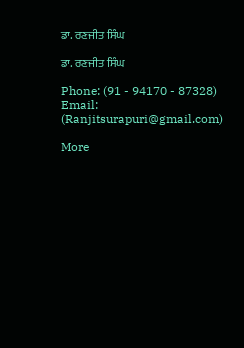ਡਾ. ਰਣਜੀਤ ਸਿੰਘ

ਡਾ. ਰਣਜੀਤ ਸਿੰਘ

Phone: (91 - 94170 - 87328)
Email: (Ranjitsurapuri@gmail.com)

More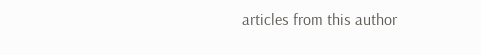articles from this author